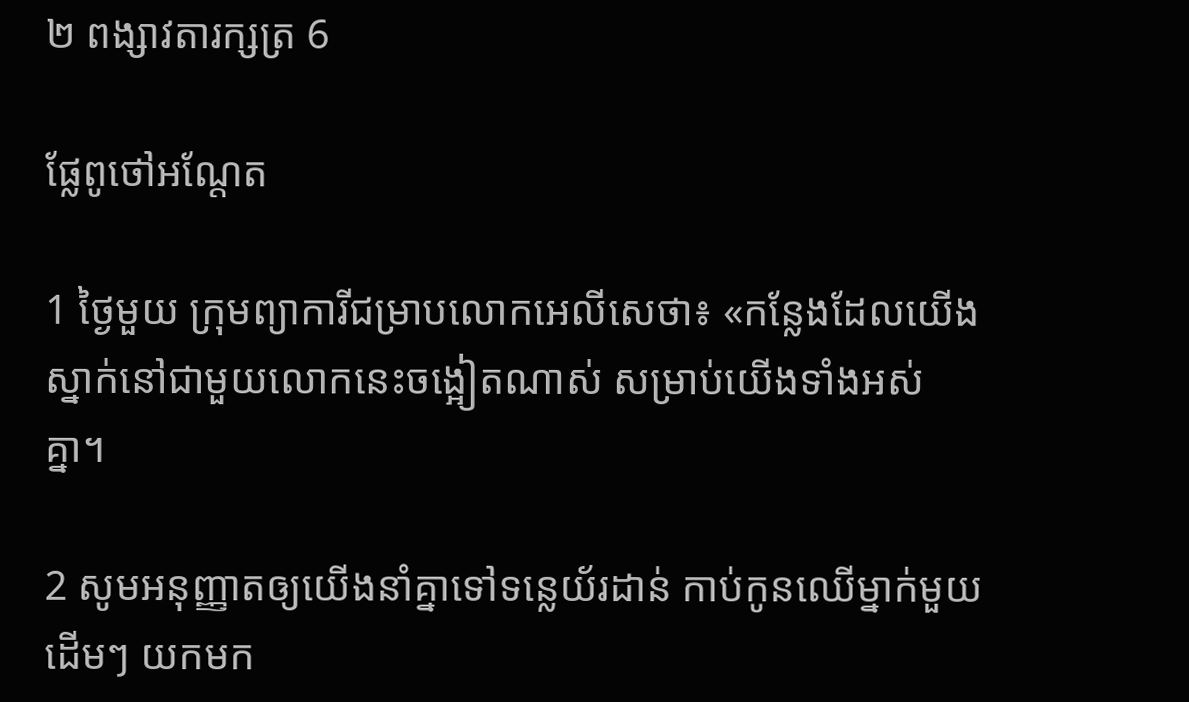២ ពង្សា‌វតារ‌ក្សត្រ 6

ផ្លែពូថៅអណ្ដែត

1 ថ្ងៃមួយ ក្រុមព្យាការីជម្រាបលោកអេលីសេថា៖ «កន្លែងដែលយើងស្នាក់នៅជាមួយលោកនេះចង្អៀតណាស់ សម្រាប់យើងទាំងអស់គ្នា។

2 សូមអនុញ្ញាតឲ្យយើងនាំគ្នាទៅទន្លេយ័រដាន់ កាប់កូនឈើម្នាក់មួយដើមៗ យកមក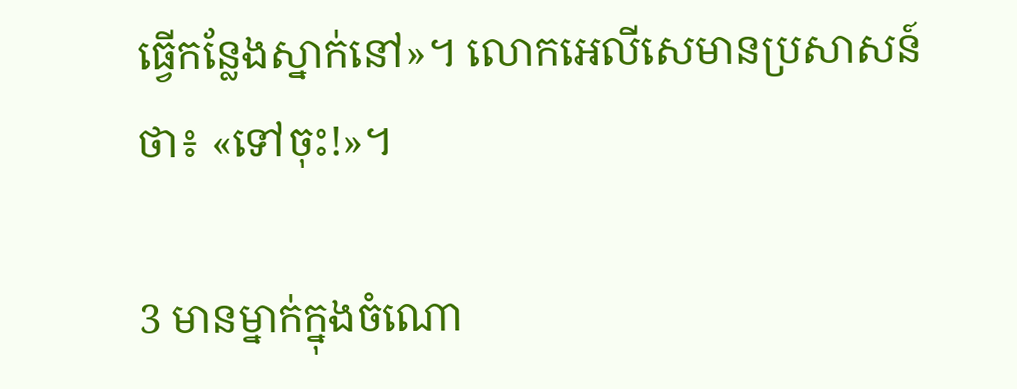ធ្វើកន្លែងស្នាក់នៅ»។ លោកអេលីសេមានប្រសាសន៍ថា៖ «ទៅចុះ!»។

3 មានម្នាក់ក្នុងចំណោ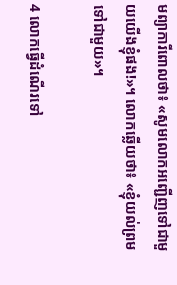មព្យាការីពោលថា៖ «សូមលោកអញ្ជើញទៅជាមួយយើងខ្ញុំផង!»។ លោកឆ្លើយថា៖ «ខ្ញុំយល់ព្រមទៅជាមួយ»។

4 លោកធ្វើដំណើរទៅ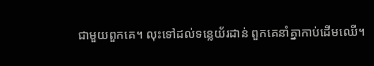ជាមួយពួកគេ។ លុះទៅដល់ទន្លេយ័រដាន់ ពួកគេនាំគ្នាកាប់ដើមឈើ។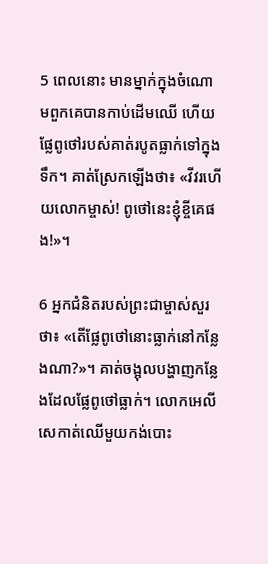5 ពេលនោះ មានម្នាក់ក្នុងចំណោមពួកគេបានកាប់ដើមឈើ ហើយផ្លែពូថៅរបស់គាត់របូតធ្លាក់ទៅក្នុងទឹក។ គាត់ស្រែកឡើងថា៖ «វីវរហើយលោកម្ចាស់! ពូថៅនេះខ្ញុំខ្ចីគេផង!»។

6 អ្នកជំនិតរបស់ព្រះ‌ជាម្ចាស់សួរថា៖ «តើផ្លែពូថៅនោះធ្លាក់នៅកន្លែងណា?»។ គាត់ចង្អុលបង្ហាញកន្លែងដែលផ្លែពូថៅធ្លាក់។ លោកអេលីសេកាត់ឈើមួយកង់បោះ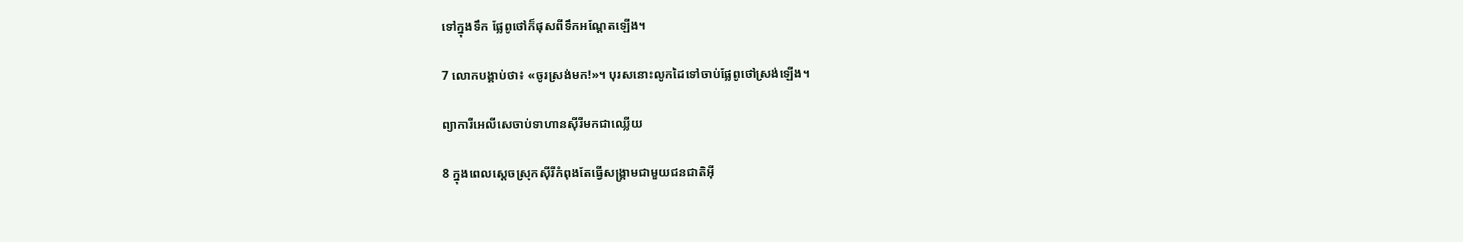ទៅក្នុងទឹក ផ្លែពូថៅក៏ផុសពីទឹកអណ្ដែតឡើង។

7 លោកបង្គាប់ថា៖ «ចូរស្រង់មក!»។ បុរសនោះលូកដៃទៅចាប់ផ្លែពូថៅស្រង់ឡើង។

ព្យាការីអេលីសេចាប់ទាហានស៊ីរីមកជាឈ្លើយ

8 ក្នុងពេលស្ដេចស្រុកស៊ីរីកំពុងតែធ្វើសង្គ្រាមជាមួយជន‌ជាតិអ៊ី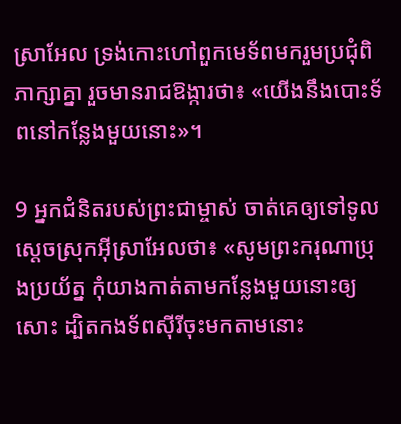ស្រា‌អែល ទ្រង់កោះហៅពួកមេ‌ទ័ពមករួមប្រជុំពិភាក្សាគ្នា រួចមានរាជ‌ឱង្ការថា៖ «យើងនឹងបោះទ័ពនៅកន្លែងមួយនោះ»។

9 អ្នកជំនិតរបស់ព្រះ‌ជាម្ចាស់ ចាត់គេឲ្យទៅទូលស្ដេចស្រុកអ៊ីស្រា‌អែលថា៖ «សូមព្រះ‌ករុណាប្រុងប្រយ័ត្ន កុំយាងកាត់តាមកន្លែងមួយនោះឲ្យសោះ ដ្បិតកង‌ទ័ពស៊ីរីចុះមកតាមនោះ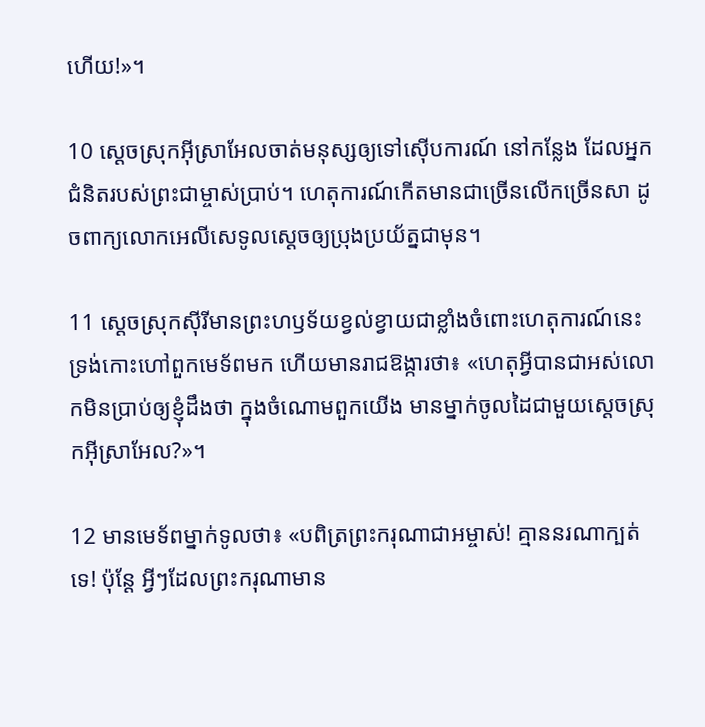ហើយ!»។

10 ស្ដេចស្រុកអ៊ីស្រា‌អែលចាត់មនុស្សឲ្យទៅស៊ើប‌ការណ៍ នៅកន្លែង ដែលអ្នកជំនិតរបស់ព្រះ‌ជាម្ចាស់ប្រាប់។ ហេតុ‌ការណ៍កើតមានជាច្រើនលើកច្រើនសា ដូចពាក្យលោកអេលីសេទូលស្ដេចឲ្យប្រុងប្រយ័ត្នជាមុន។

11 ស្ដេចស្រុកស៊ីរីមានព្រះ‌ហឫទ័យខ្វល់ខ្វាយជាខ្លាំងចំពោះហេតុ‌ការណ៍នេះ ទ្រង់កោះហៅពួកមេ‌ទ័ពមក ហើយមានរាជ‌ឱង្ការថា៖ «ហេតុអ្វីបានជាអស់លោកមិនប្រាប់ឲ្យខ្ញុំដឹងថា ក្នុងចំណោមពួកយើង មានម្នាក់ចូលដៃជាមួយស្ដេចស្រុកអ៊ីស្រា‌អែល?»។

12 មានមេ‌ទ័ពម្នាក់ទូលថា៖ «បពិត្រព្រះ‌ករុណាជាអម្ចាស់! គ្មាននរណាក្បត់ទេ! ប៉ុន្តែ អ្វីៗដែលព្រះ‌ករុណាមាន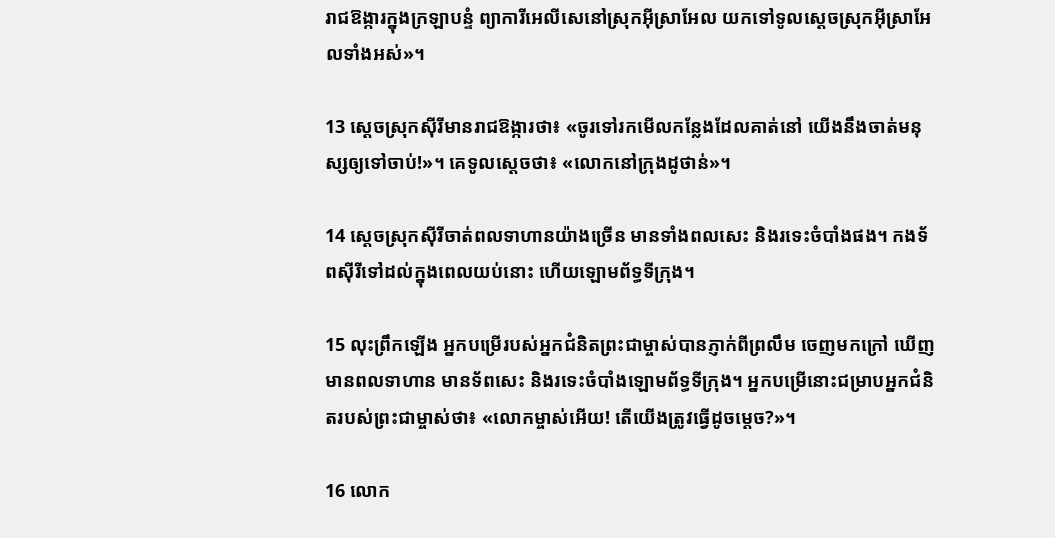រាជ‌ឱង្ការក្នុងក្រឡា‌បន្ទំ ព្យាការីអេលីសេនៅស្រុកអ៊ីស្រា‌អែល យកទៅទូលស្ដេចស្រុកអ៊ីស្រា‌អែលទាំងអស់»។

13 ស្ដេចស្រុកស៊ីរីមានរាជ‌ឱង្ការថា៖ «ចូរទៅរកមើលកន្លែងដែលគាត់នៅ យើងនឹងចាត់មនុស្សឲ្យទៅចាប់!»។ គេទូលស្ដេចថា៖ «លោកនៅក្រុងដូថាន់»។

14 ស្ដេចស្រុកស៊ីរីចាត់ពលទាហានយ៉ាងច្រើន មានទាំងពលសេះ និងរទេះចំបាំងផង។ កង‌ទ័ពស៊ីរីទៅដល់ក្នុងពេលយប់នោះ ហើយឡោម‌ព័ទ្ធទីក្រុង។

15 លុះព្រឹកឡើង អ្នកបម្រើរបស់អ្នកជំនិតព្រះ‌ជាម្ចាស់បានភ្ញាក់ពីព្រលឹម ចេញមកក្រៅ ឃើញមានពលទាហាន មានទ័ពសេះ និងរទេះចំបាំងឡោម‌ព័ទ្ធទីក្រុង។ អ្នកបម្រើនោះជម្រាបអ្នកជំនិតរបស់ព្រះ‌ជាម្ចាស់ថា៖ «លោកម្ចាស់អើយ! តើយើងត្រូវធ្វើដូចម្ដេច?»។

16 លោក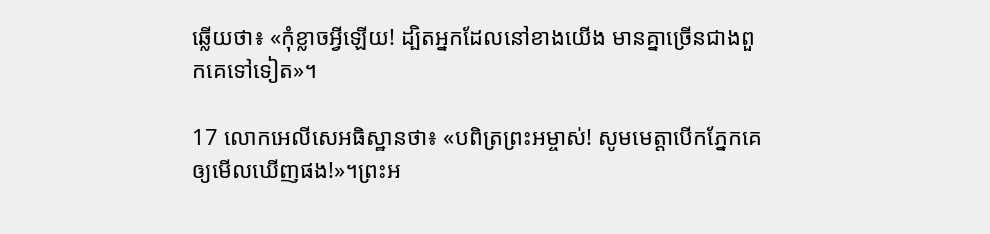ឆ្លើយថា៖ «កុំខ្លាចអ្វីឡើយ! ដ្បិតអ្នកដែលនៅខាងយើង មានគ្នាច្រើនជាងពួកគេទៅទៀត»។

17 លោកអេលីសេអធិស្ឋានថា៖ «បពិត្រព្រះ‌អម្ចាស់! សូមមេត្តាបើកភ្នែកគេឲ្យមើលឃើញផង!»។ព្រះ‌អ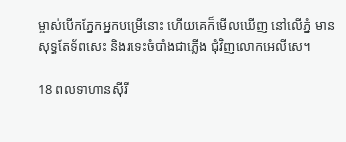ម្ចាស់បើកភ្នែកអ្នកបម្រើនោះ ហើយគេក៏មើលឃើញ នៅលើភ្នំ មានសុទ្ធតែទ័ពសេះ និងរទេះចំបាំងជាភ្លើង ជុំ‌វិញលោកអេលីសេ។

18 ពលទាហានស៊ីរី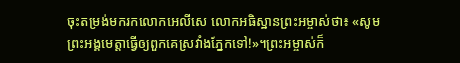ចុះតម្រង់មករកលោកអេលីសេ លោកអធិស្ឋានព្រះ‌អម្ចាស់ថា៖ «សូមព្រះ‌អង្គមេត្តាធ្វើឲ្យពួកគេស្រវាំងភ្នែកទៅ!»។ព្រះ‌អម្ចាស់ក៏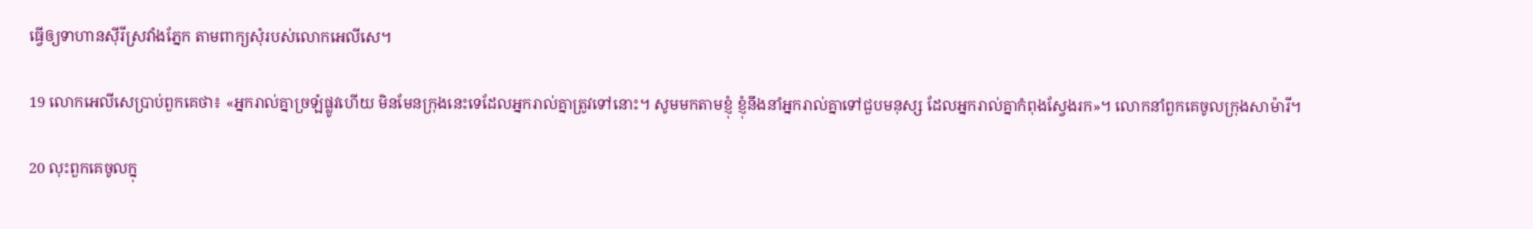ធ្វើឲ្យទាហានស៊ីរីស្រវាំងភ្នែក តាមពាក្យសុំរបស់លោកអេលីសេ។

19 លោកអេលីសេប្រាប់ពួកគេថា៖ «អ្នករាល់គ្នាច្រឡំផ្លូវហើយ មិនមែនក្រុងនេះទេដែលអ្នករាល់គ្នាត្រូវទៅនោះ។ សូមមកតាមខ្ញុំ ខ្ញុំនឹងនាំអ្នករាល់គ្នាទៅជួបមនុស្ស ដែលអ្នករាល់គ្នាកំពុងស្វែងរក»។ លោកនាំពួកគេចូលក្រុងសាម៉ារី។

20 លុះពួកគេចូលក្នុ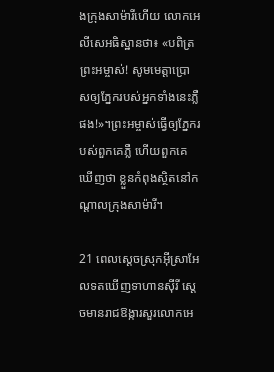ងក្រុងសាម៉ារីហើយ លោកអេលីសេអធិស្ឋានថា៖ «បពិត្រព្រះ‌អម្ចាស់! សូមមេត្តាប្រោសឲ្យភ្នែករបស់អ្នកទាំងនេះភ្លឺផង!»។ព្រះ‌អម្ចាស់ធ្វើឲ្យភ្នែករបស់ពួកគេភ្លឺ ហើយពួកគេឃើញថា ខ្លួនកំពុងស្ថិតនៅកណ្ដាលក្រុងសាម៉ារី។

21 ពេលស្ដេចស្រុកអ៊ីស្រា‌អែលទតឃើញទាហានស៊ីរី ស្ដេចមានរាជ‌ឱង្ការសួរលោកអេ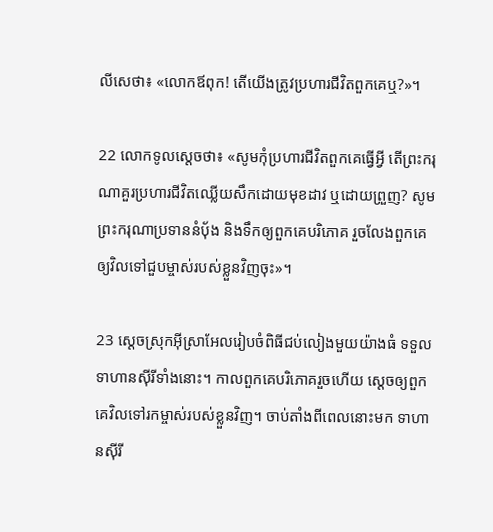លីសេថា៖ «លោកឪពុក! តើយើងត្រូវប្រហារជីវិតពួកគេឬ?»។

22 លោកទូលស្ដេចថា៖ «សូមកុំប្រហារជីវិតពួកគេធ្វើអ្វី តើព្រះ‌ករុណាគួរប្រហារជីវិតឈ្លើយសឹកដោយមុខដាវ ឬដោយព្រួញ? សូមព្រះ‌ករុណាប្រទាននំបុ័ង និងទឹកឲ្យពួកគេបរិភោគ រួចលែងពួកគេឲ្យវិលទៅជួបម្ចាស់របស់ខ្លួនវិញចុះ»។

23 ស្ដេចស្រុកអ៊ីស្រា‌អែលរៀប‌ចំពិធីជប់‌លៀងមួយយ៉ាងធំ ទទួលទាហានស៊ីរីទាំងនោះ។ កាលពួកគេបរិភោគរួចហើយ ស្ដេចឲ្យពួកគេវិលទៅរកម្ចាស់របស់ខ្លួនវិញ។ ចាប់តាំងពីពេលនោះមក ទាហានស៊ីរី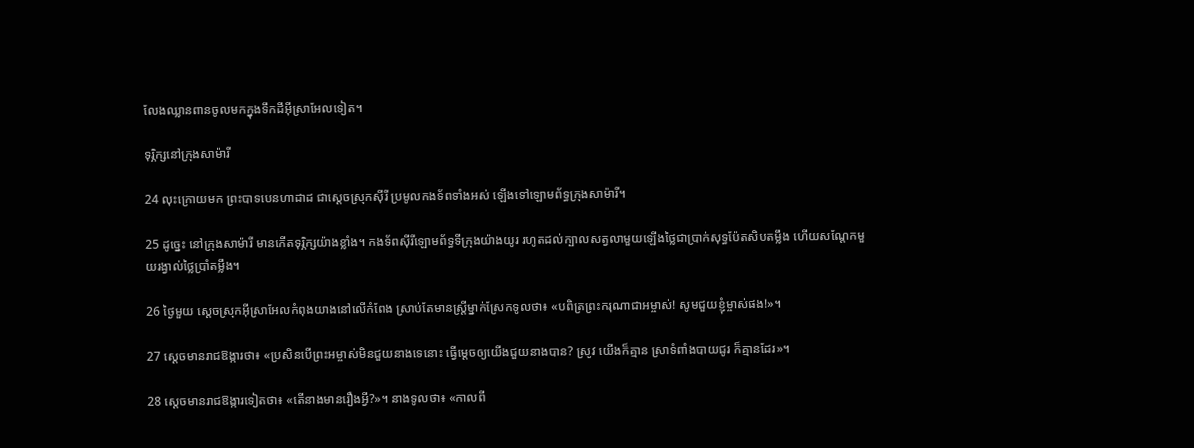លែងឈ្លាន‌ពានចូលមកក្នុងទឹកដីអ៊ីស្រា‌អែលទៀត។

ទុរ្ភិក្សនៅក្រុងសាម៉ារី

24 លុះក្រោយមក ព្រះ‌បាទបេនហា‌ដាដ ជាស្ដេចស្រុកស៊ីរី ប្រមូលកង‌ទ័ពទាំងអស់ ឡើងទៅឡោម‌ព័ទ្ធក្រុងសាម៉ារី។

25 ដូច្នេះ នៅក្រុងសាម៉ារី មានកើតទុរ្ភិក្សយ៉ាងខ្លាំង។ កង‌ទ័ពស៊ីរីឡោម‌ព័ទ្ធទីក្រុងយ៉ាងយូរ រហូតដល់ក្បាលសត្វលាមួយឡើងថ្លៃជាប្រាក់សុទ្ធប៉ែត‌សិបតម្លឹង ហើយសណ្ដែកមួយរង្វាល់ថ្លៃប្រាំតម្លឹង។

26 ថ្ងៃមួយ ស្ដេចស្រុកអ៊ីស្រា‌អែលកំពុងយាងនៅលើកំពែង ស្រាប់តែមានស្ត្រីម្នាក់ស្រែកទូលថា៖ «បពិត្រព្រះ‌ករុណាជាអម្ចាស់! សូមជួយខ្ញុំម្ចាស់ផង!»។

27 ស្ដេចមានរាជ‌ឱង្ការថា៖ «ប្រសិនបើព្រះ‌អម្ចាស់មិនជួយនាងទេនោះ ធ្វើម្ដេចឲ្យយើងជួយនាងបាន? ស្រូវ យើងក៏គ្មាន ស្រាទំពាំង‌បាយជូរ ក៏គ្មានដែរ»។

28 ស្ដេចមានរាជ‌ឱង្ការទៀតថា៖ «តើនាងមានរឿងអ្វី?»។ នាងទូលថា៖ «កាលពី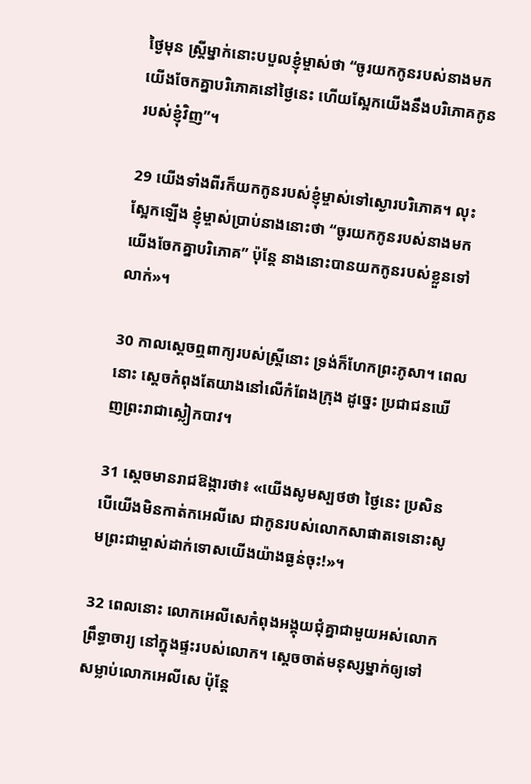ថ្ងៃមុន ស្ត្រីម្នាក់នោះបបួលខ្ញុំម្ចាស់ថា “ចូរយកកូនរបស់នាងមក យើងចែកគ្នាបរិភោគនៅថ្ងៃនេះ ហើយស្អែកយើងនឹងបរិភោគកូនរបស់ខ្ញុំវិញ”។

29 យើងទាំងពីរក៏យកកូនរបស់ខ្ញុំម្ចាស់ទៅស្ងោរបរិភោគ។ លុះស្អែកឡើង ខ្ញុំម្ចាស់ប្រាប់នាងនោះថា “ចូរយកកូនរបស់នាងមក យើងចែកគ្នាបរិភោគ” ប៉ុន្តែ នាងនោះបានយកកូនរបស់ខ្លួនទៅលាក់»។

30 កាលស្ដេចឮពាក្យរបស់ស្ត្រីនោះ ទ្រង់ក៏ហែកព្រះ‌ភូសា។ ពេលនោះ ស្ដេចកំពុងតែយាងនៅលើកំពែងក្រុង ដូច្នេះ ប្រជា‌ជនឃើញព្រះ‌រាជាស្លៀកបាវ។

31 ស្ដេចមានរាជ‌ឱង្ការថា៖ «យើងសូមស្បថថា ថ្ងៃនេះ ប្រសិនបើយើងមិនកាត់កអេលីសេ ជាកូនរបស់លោកសាផាតទេនោះសូមព្រះ‌ជាម្ចាស់ដាក់ទោសយើងយ៉ាងធ្ងន់ចុះ!»។

32 ពេលនោះ លោកអេលីសេកំពុងអង្គុយជុំគ្នាជាមួយអស់លោកព្រឹទ្ធា‌ចារ្យ នៅក្នុងផ្ទះរបស់លោក។ ស្ដេចចាត់មនុស្សម្នាក់ឲ្យទៅសម្លាប់លោកអេលីសេ ប៉ុន្តែ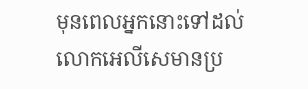មុនពេលអ្នកនោះទៅដល់ លោកអេលីសេមានប្រ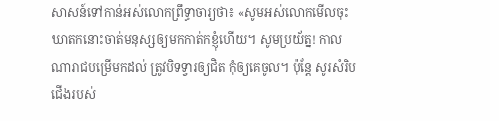សាសន៍ទៅកាន់អស់លោកព្រឹទ្ធា‌ចារ្យថា៖ «សូមអស់លោកមើលចុះ ឃាតកនោះចាត់មនុស្សឲ្យមកកាត់កខ្ញុំហើយ។ សូមប្រយ័ត្ន! កាលណារាជបម្រើមកដល់ ត្រូវបិទទ្វារឲ្យជិត កុំឲ្យគេចូល។ ប៉ុន្តែ សូរសំរិបជើងរបស់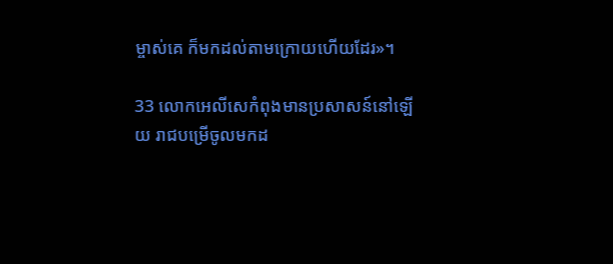ម្ចាស់គេ ក៏មកដល់តាមក្រោយហើយដែរ»។

33 លោកអេលីសេកំពុងមានប្រសាសន៍នៅឡើយ រាជបម្រើចូលមកដ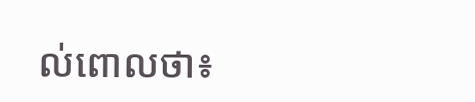ល់ពោលថា៖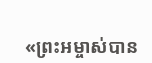«ព្រះ‌អម្ចាស់បាន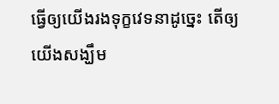ធ្វើឲ្យយើងរងទុក្ខវេទនាដូច្នេះ តើឲ្យយើងសង្ឃឹម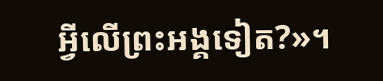អ្វីលើព្រះ‌អង្គទៀត?»។